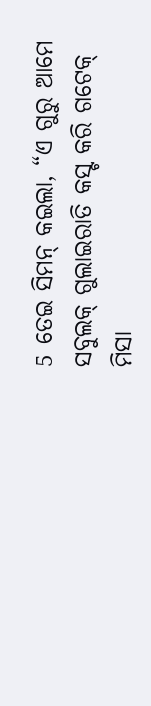5 ତେଇ ସିମନ୍ କଇଲା, “ଏ ଗୁରୁ ଆମେ ସବୁଲକ୍ ଗୁଲାଇରାତି କସ୍ଟ କରି ଗଟେକ୍ ମିସା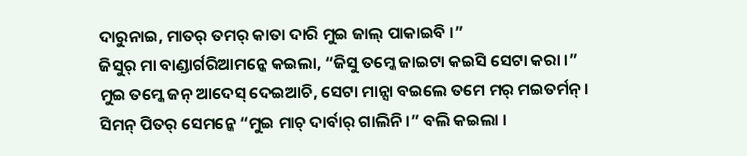ଦାରୁନାଇ, ମାତର୍ ତମର୍ କାତା ଦାରି ମୁଇ ଜାଲ୍ ପାକାଇବି ।”
ଜିସୁର୍ ମା ବାଣ୍ଡାର୍ଗରିଆମନ୍କେ କଇଲା, “ଜିସୁ ତମ୍କେ ଜାଇଟା କଇସି ସେଟା କରା ।”
ମୁଇ ତମ୍କେ ଜନ୍ ଆଦେସ୍ ଦେଇଆଚି, ସେଟା ମାନ୍ସା ବଇଲେ ତମେ ମର୍ ମଇତର୍ମନ୍ ।
ସିମନ୍ ପିତର୍ ସେମନ୍କେ “ମୁଇ ମାଚ୍ ଦାର୍ବାର୍ ଗାଲିନି ।” ବଲି କଇଲା ।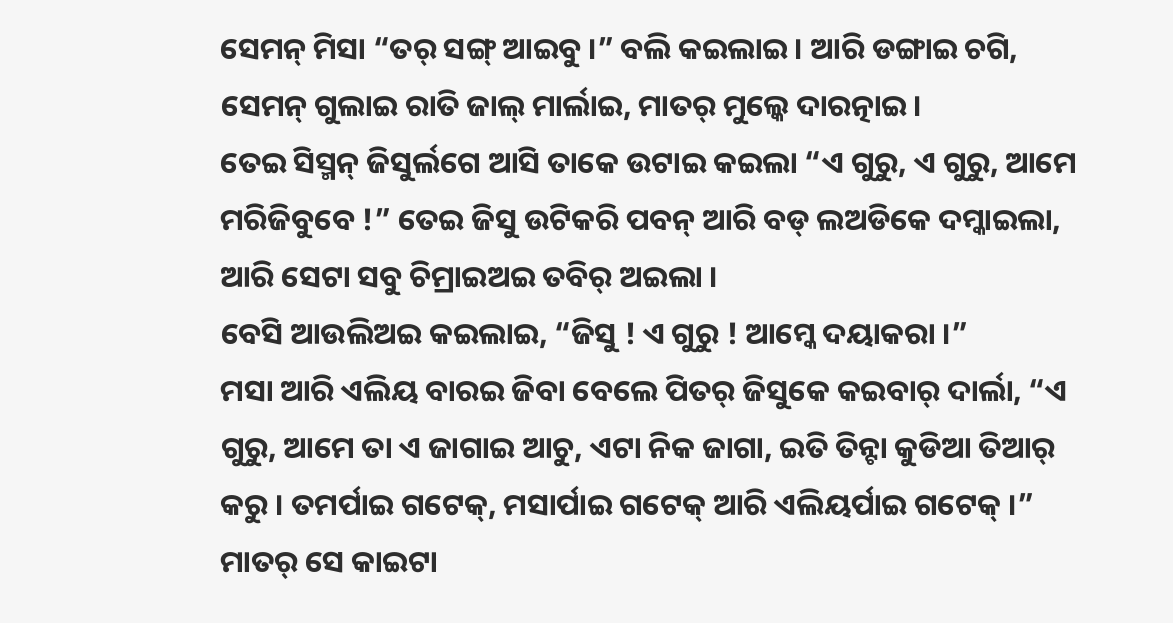ସେମନ୍ ମିସା “ତର୍ ସଙ୍ଗ୍ ଆଇବୁ ।” ବଲି କଇଲାଇ । ଆରି ଡଙ୍ଗାଇ ଚଗି, ସେମନ୍ ଗୁଲାଇ ରାତି ଜାଲ୍ ମାର୍ଲାଇ, ମାତର୍ ମୁଲ୍କେ ଦାରତ୍ନାଇ ।
ତେଇ ସିସ୍ମନ୍ ଜିସୁର୍ଲଗେ ଆସି ତାକେ ଉଟାଇ କଇଲା “ଏ ଗୁରୁ, ଏ ଗୁରୁ, ଆମେ ମରିଜିବୁବେ !” ତେଇ ଜିସୁ ଉଟିକରି ପବନ୍ ଆରି ବଡ୍ ଲଅଡିକେ ଦମ୍କାଇଲା, ଆରି ସେଟା ସବୁ ଚିମ୍ରାଇଅଇ ତବିର୍ ଅଇଲା ।
ବେସି ଆଉଲିଅଇ କଇଲାଇ, “ଜିସୁ ! ଏ ଗୁରୁ ! ଆମ୍କେ ଦୟାକରା ।”
ମସା ଆରି ଏଲିୟ ବାରଇ ଜିବା ବେଲେ ପିତର୍ ଜିସୁକେ କଇବାର୍ ଦାର୍ଲା, “ଏ ଗୁରୁ, ଆମେ ତା ଏ ଜାଗାଇ ଆଚୁ, ଏଟା ନିକ ଜାଗା, ଇତି ତିନ୍ଟା କୁଡିଆ ତିଆର୍ କରୁ । ତମର୍ପାଇ ଗଟେକ୍, ମସାର୍ପାଇ ଗଟେକ୍ ଆରି ଏଲିୟର୍ପାଇ ଗଟେକ୍ ।” ମାତର୍ ସେ କାଇଟା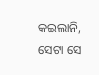କଇଲାନି, ସେଟା ସେ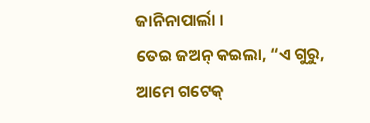ଜାନିନାପାର୍ଲା ।
ତେଇ ଜଅନ୍ କଇଲା, “ଏ ଗୁରୁ, ଆମେ ଗଟେକ୍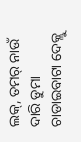ଲକ୍, ତମର୍ ନାଉଁ ଦାରି ଡୁମା ଚାଡାଇବାଟା ଦେକ୍ଲୁ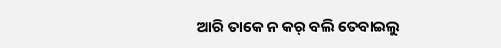ଆରି ତାକେ ନ କର୍ ବଲି ତେବାଇଲୁ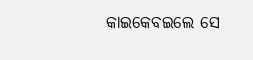କାଇକେବଇଲେ ସେ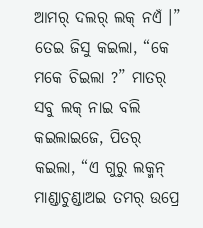ଆମର୍ ଦଲର୍ ଲକ୍ ନଏଁ ।”
ତେଇ ଜିସୁ କଇଲା, “କେ ମକେ ଚିଇଲା ?” ମାତର୍ ସବୁ ଲକ୍ ନାଇ ବଲି କଇଲାଇଜେ, ପିତର୍ କଇଲା, “ଏ ଗୁରୁ ଲକ୍ମନ୍ ମାଣ୍ଡାଚୁଣ୍ଡାଅଇ ତମର୍ ଉପ୍ରେ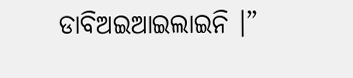ଡାବିଅଇଆଇଲାଇନି ।”